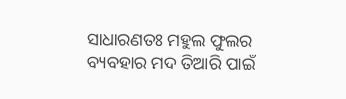ସାଧାରଣତଃ ମହୁଲ ଫୁଲର ବ୍ୟବହାର ମଦ ତିଆରି ପାଇଁ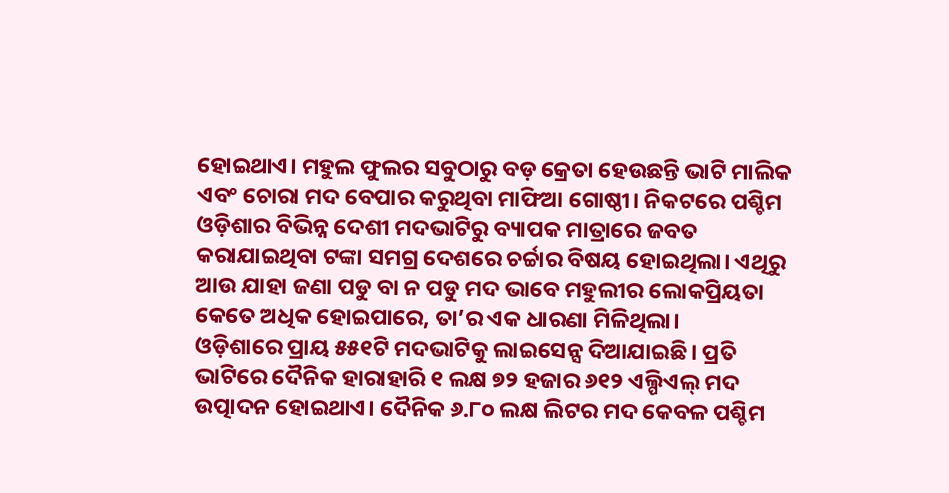ହୋଇଥାଏ। ମହୁଲ ଫୁଲର ସବୁଠାରୁ ବଡ଼ କ୍ରେତା ହେଉଛନ୍ତି ଭାଟି ମାଲିକ ଏବଂ ଚୋରା ମଦ ବେପାର କରୁଥିବା ମାଫିଆ ଗୋଷ୍ଠୀ। ନିକଟରେ ପଶ୍ଚିମ ଓଡ଼ିଶାର ବିଭିନ୍ନ ଦେଶୀ ମଦଭାଟିରୁ ବ୍ୟାପକ ମାତ୍ରାରେ ଜବତ କରାଯାଇଥିବା ଟଙ୍କା ସମଗ୍ର ଦେଶରେ ଚର୍ଚ୍ଚାର ବିଷୟ ହୋଇଥିଲା। ଏଥିରୁ ଆଉ ଯାହା ଜଣା ପଡୁ ବା ନ ପଡୁ ମଦ ଭାବେ ମହୁଲୀର ଲୋକପ୍ରିୟତା କେତେ ଅଧିକ ହୋଇପାରେ, ତା’ର ଏକ ଧାରଣା ମିଳିଥିଲା।
ଓଡ଼ିଶାରେ ପ୍ରାୟ ୫୫୧ଟି ମଦଭାଟିକୁ ଲାଇସେନ୍ସ ଦିଆଯାଇଛି। ପ୍ରତି ଭାଟିରେ ଦୈନିକ ହାରାହାରି ୧ ଲକ୍ଷ ୭୨ ହଜାର ୬୧୨ ଏଲ୍ପିଏଲ୍ ମଦ ଉତ୍ପାଦନ ହୋଇଥାଏ। ଦୈନିକ ୬.୮୦ ଲକ୍ଷ ଲିଟର ମଦ କେବଳ ପଶ୍ଚିମ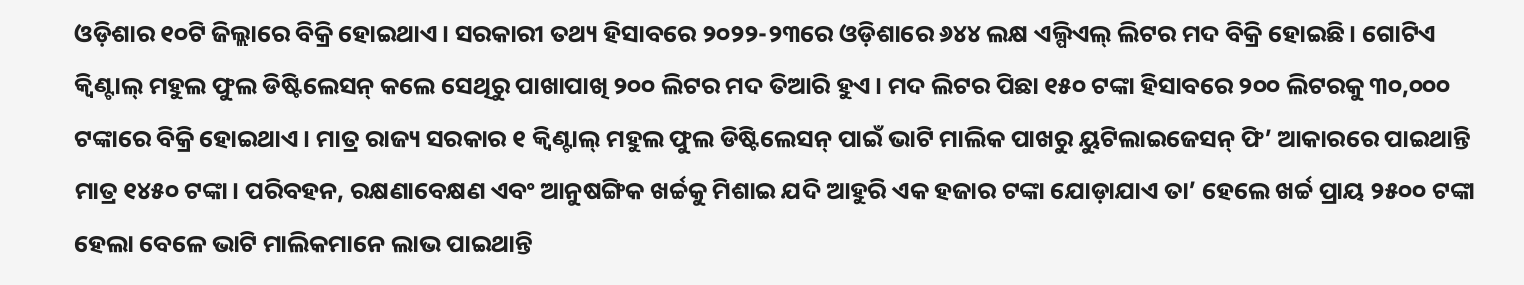ଓଡ଼ିଶାର ୧୦ଟି ଜିଲ୍ଲାରେ ବିକ୍ରି ହୋଇଥାଏ। ସରକାରୀ ତଥ୍ୟ ହିସାବରେ ୨୦୨୨-୨୩ରେ ଓଡ଼ିଶାରେ ୬୪୪ ଲକ୍ଷ ଏଲ୍ପିଏଲ୍ ଲିଟର ମଦ ବିକ୍ରି ହୋଇଛି। ଗୋଟିଏ କ୍ବିଣ୍ଟାଲ୍ ମହୁଲ ଫୁଲ ଡିଷ୍ଟିଲେସନ୍ କଲେ ସେଥିରୁ ପାଖାପାଖି ୨୦୦ ଲିଟର ମଦ ତିଆରି ହୁଏ। ମଦ ଲିଟର ପିଛା ୧୫୦ ଟଙ୍କା ହିସାବରେ ୨୦୦ ଲିଟରକୁ ୩୦,୦୦୦ ଟଙ୍କାରେ ବିକ୍ରି ହୋଇଥାଏ। ମାତ୍ର ରାଜ୍ୟ ସରକାର ୧ କ୍ବିଣ୍ଟାଲ୍ ମହୁଲ ଫୁଲ ଡିଷ୍ଟିଲେସନ୍ ପାଇଁ ଭାଟି ମାଲିକ ପାଖରୁ ୟୁଟିଲାଇଜେସନ୍ ଫି’ ଆକାରରେ ପାଇଥାନ୍ତି ମାତ୍ର ୧୪୫୦ ଟଙ୍କା। ପରିବହନ, ରକ୍ଷଣାବେକ୍ଷଣ ଏବଂ ଆନୁଷଙ୍ଗିକ ଖର୍ଚ୍ଚକୁ ମିଶାଇ ଯଦି ଆହୁରି ଏକ ହଜାର ଟଙ୍କା ଯୋଡ଼ାଯାଏ ତା’ ହେଲେ ଖର୍ଚ୍ଚ ପ୍ରାୟ ୨୫୦୦ ଟଙ୍କା ହେଲା ବେଳେ ଭାଟି ମାଲିକମାନେ ଲାଭ ପାଇଥାନ୍ତି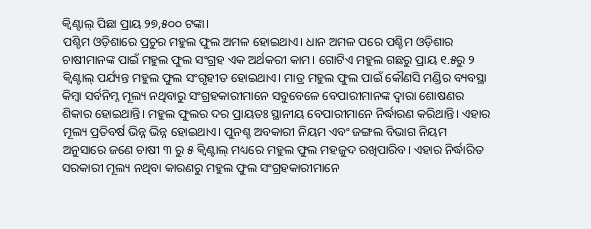କ୍ବିଣ୍ଟାଲ୍ ପିଛା ପ୍ରାୟ ୨୭,୫୦୦ ଟଙ୍କା।
ପଶ୍ଚିମ ଓଡ଼ିଶାରେ ପ୍ରଚୁର ମହୁଲ ଫୁଲ ଅମଳ ହୋଇଥାଏ। ଧାନ ଅମଳ ପରେ ପଶ୍ଚିମ ଓଡ଼ିଶାର ଚାଷୀମାନଙ୍କ ପାଇଁ ମହୁଲ ଫୁଲ ସଂଗ୍ରହ ଏକ ଅର୍ଥକରୀ କାମ। ଗୋଟିଏ ମହୁଲ ଗଛରୁ ପ୍ରାୟ ୧.୫ରୁ ୨ କ୍ବିଣ୍ଟାଲ୍ ପର୍ଯ୍ୟନ୍ତ ମହୁଲ ଫୁଲ ସଂଗୃହୀତ ହୋଇଥାଏ। ମାତ୍ର ମହୁଲ ଫୁଲ ପାଇଁ କୌଣସି ମଣ୍ଡିର ବ୍ୟବସ୍ଥା କିମ୍ବା ସର୍ବନିମ୍ନ ମୂଲ୍ୟ ନଥିବାରୁ ସଂଗ୍ରହକାରୀମାନେ ସବୁବେଳେ ବେପାରୀମାନଙ୍କ ଦ୍ୱାରା ଶୋଷଣର ଶିକାର ହୋଇଥାନ୍ତି। ମହୁଲ ଫୁଲର ଦର ପ୍ରାୟତଃ ସ୍ଥାନୀୟ ବେପାରୀମାନେ ନିର୍ଦ୍ଧାରଣ କରିଥାନ୍ତି। ଏହାର ମୂଲ୍ୟ ପ୍ରତିବର୍ଷ ଭିନ୍ନ ଭିନ୍ନ ହୋଇଥାଏ। ପୁନଶ୍ଚ ଅବକାରୀ ନିୟମ ଏବଂ ଜଙ୍ଗଲ ବିଭାଗ ନିୟମ ଅନୁସାରେ ଜଣେ ଚାଷୀ ୩ ରୁ ୫ କ୍ବିଣ୍ଟାଲ୍ ମଧ୍ୟରେ ମହୁଲ ଫୁଲ ମହଜୁଦ ରଖିପାରିବ। ଏହାର ନିର୍ଦ୍ଧାରିତ ସରକାରୀ ମୂଲ୍ୟ ନଥିବା କାରଣରୁ ମହୁଲ ଫୁଲ ସଂଗ୍ରହକାରୀମାନେ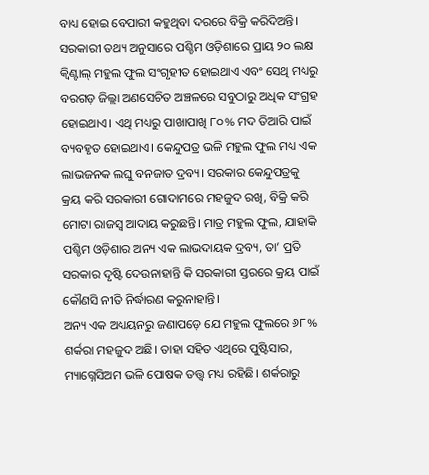ବାଧ୍ୟ ହୋଇ ବେପାରୀ କହୁଥିବା ଦରରେ ବିକ୍ରି କରିଦିଅନ୍ତି।
ସରକାରୀ ତଥ୍ୟ ଅନୁସାରେ ପଶ୍ଚିମ ଓଡ଼ିଶାରେ ପ୍ରାୟ ୨୦ ଲକ୍ଷ କ୍ବିଣ୍ଟାଲ୍ ମହୁଲ ଫୁଲ ସଂଗୃହୀତ ହୋଇଥାଏ ଏବଂ ସେଥି ମଧ୍ୟରୁ ବରଗଡ଼ ଜିଲ୍ଲା ଅଣସେଚିତ ଅଞ୍ଚଳରେ ସବୁଠାରୁ ଅଧିକ ସଂଗ୍ରହ ହୋଇଥାଏ। ଏଥି ମଧ୍ୟରୁ ପାଖାପାଖି ୮୦% ମଦ ତିଆରି ପାଇଁ ବ୍ୟବହୃତ ହୋଇଥାଏ। କେନ୍ଦୁପତ୍ର ଭଳି ମହୁଲ ଫୁଲ ମଧ୍ୟ ଏକ ଲାଭଜନକ ଲଘୁ ବନଜାତ ଦ୍ରବ୍ୟ। ସରକାର କେନ୍ଦୁପତ୍ରକୁ କ୍ରୟ କରି ସରକାରୀ ଗୋଦାମରେ ମହଜୁଦ ରଖି, ବିକ୍ରି କରି ମୋଟା ରାଜସ୍ୱ ଆଦାୟ କରୁଛନ୍ତି। ମାତ୍ର ମହୁଲ ଫୁଲ, ଯାହାକି ପଶ୍ଚିମ ଓଡ଼ିଶାର ଅନ୍ୟ ଏକ ଲାଭଦାୟକ ଦ୍ରବ୍ୟ, ତା’ ପ୍ରତି ସରକାର ଦୃଷ୍ଟି ଦେଉନାହାନ୍ତି କି ସରକାରୀ ସ୍ତରରେ କ୍ରୟ ପାଇଁ କୌଣସି ନୀତି ନିର୍ଦ୍ଧାରଣ କରୁନାହାନ୍ତି।
ଅନ୍ୟ ଏକ ଅଧ୍ୟୟନରୁ ଜଣାପଡ଼େ ଯେ ମହୁଲ ଫୁଲରେ ୬୮% ଶର୍କରା ମହଜୁଦ ଅଛି। ତାହା ସହିତ ଏଥିରେ ପୁଷ୍ଟିସାର, ମ୍ୟାଗ୍ନେସିଅମ ଭଳି ପୋଷକ ତତ୍ତ୍ବ ମଧ୍ୟ ରହିଛି। ଶର୍କରାରୁ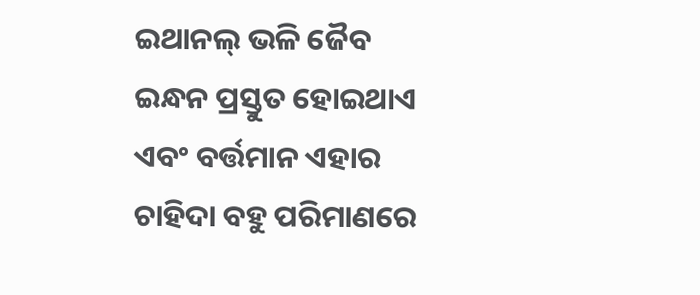ଇଥାନଲ୍ ଭଳି ଜୈବ ଇନ୍ଧନ ପ୍ରସ୍ତୁତ ହୋଇଥାଏ ଏବଂ ବର୍ତ୍ତମାନ ଏହାର ଚାହିଦା ବହୁ ପରିମାଣରେ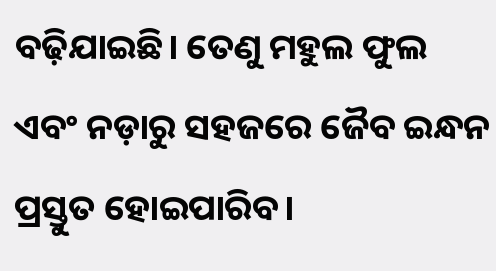ବଢ଼ିଯାଇଛି। ତେଣୁ ମହୁଲ ଫୁଲ ଏବଂ ନଡ଼ାରୁ ସହଜରେ ଜୈବ ଇନ୍ଧନ ପ୍ରସ୍ତୁତ ହୋଇପାରିବ।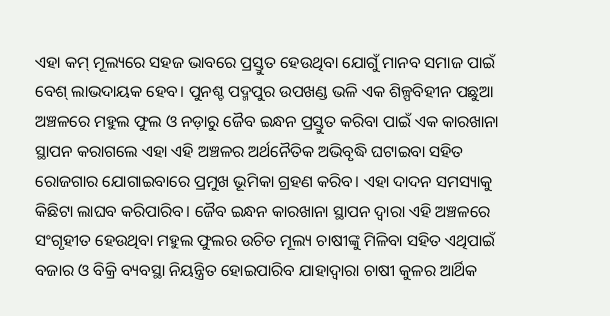ଏହା କମ୍ ମୂଲ୍ୟରେ ସହଜ ଭାବରେ ପ୍ରସ୍ତୁତ ହେଉଥିବା ଯୋଗୁଁ ମାନବ ସମାଜ ପାଇଁ ବେଶ୍ ଲାଭଦାୟକ ହେବ। ପୁନଶ୍ଚ ପଦ୍ମପୁର ଉପଖଣ୍ଡ ଭଳି ଏକ ଶିଳ୍ପବିହୀନ ପଛୁଆ ଅଞ୍ଚଳରେ ମହୁଲ ଫୁଲ ଓ ନଡ଼ାରୁ ଜୈବ ଇନ୍ଧନ ପ୍ରସ୍ତୁତ କରିବା ପାଇଁ ଏକ କାରଖାନା ସ୍ଥାପନ କରାଗଲେ ଏହା ଏହି ଅଞ୍ଚଳର ଅର୍ଥନୈତିକ ଅଭିବୃଦ୍ଧି ଘଟାଇବା ସହିତ ରୋଜଗାର ଯୋଗାଇବାରେ ପ୍ରମୁଖ ଭୂମିକା ଗ୍ରହଣ କରିବ। ଏହା ଦାଦନ ସମସ୍ୟାକୁ କିଛିଟା ଲାଘବ କରିପାରିବ। ଜୈବ ଇନ୍ଧନ କାରଖାନା ସ୍ଥାପନ ଦ୍ବାରା ଏହି ଅଞ୍ଚଳରେ ସଂଗୃହୀତ ହେଉଥିବା ମହୁଲ ଫୁଲର ଉଚିତ ମୂଲ୍ୟ ଚାଷୀଙ୍କୁ ମିଳିବା ସହିତ ଏଥିପାଇଁ ବଜାର ଓ ବିକ୍ରି ବ୍ୟବସ୍ଥା ନିୟନ୍ତ୍ରିତ ହୋଇପାରିବ ଯାହାଦ୍ୱାରା ଚାଷୀ କୁଳର ଆର୍ଥିକ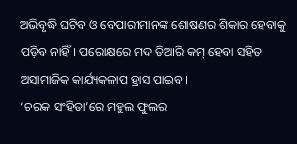ଅଭିବୃଦ୍ଧି ଘଟିବ ଓ ବେପାରୀମାନଙ୍କ ଶୋଷଣର ଶିକାର ହେବାକୁ ପଡ଼ିବ ନାହିଁ। ପରୋକ୍ଷରେ ମଦ ତିଆରି କମ୍ ହେବା ସହିତ ଅସାମାଜିକ କାର୍ଯ୍ୟକଳାପ ହ୍ରାସ ପାଇବ।
‘ଚରକ ସଂହିତା’ରେ ମହୁଲ ଫୁଲର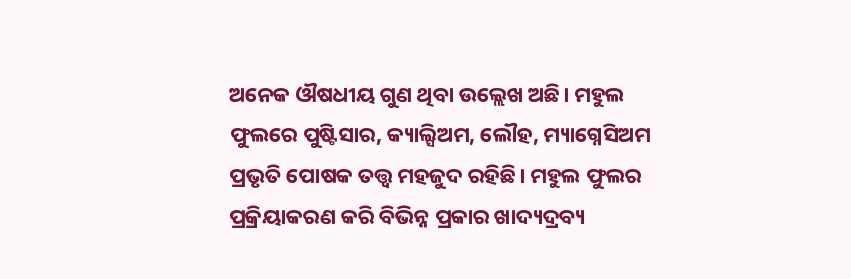ଅନେକ ଔଷଧୀୟ ଗୁଣ ଥିବା ଉଲ୍ଲେଖ ଅଛି। ମହୁଲ ଫୁଲରେ ପୁଷ୍ଟିସାର, କ୍ୟାଲ୍ସିଅମ, ଲୌହ, ମ୍ୟାଗ୍ନେସିଅମ ପ୍ରଭୃତି ପୋଷକ ତତ୍ତ୍ୱ ମହଜୁଦ ରହିଛି। ମହୁଲ ଫୁଲର ପ୍ରକ୍ରିୟାକରଣ କରି ବିଭିନ୍ନ ପ୍ରକାର ଖାଦ୍ୟଦ୍ରବ୍ୟ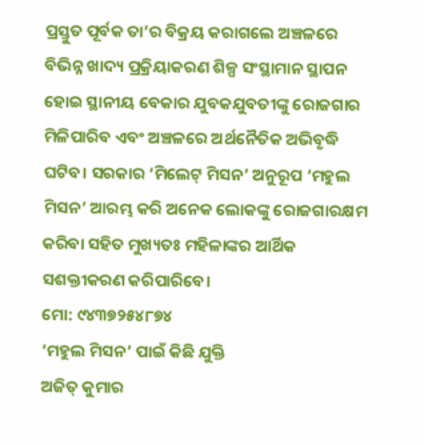ପ୍ରସ୍ତୁତ ପୂର୍ବକ ତା’ର ବିକ୍ରୟ କରାଗଲେ ଅଞ୍ଚଳରେ ବିଭିନ୍ନ ଖାଦ୍ୟ ପ୍ରକ୍ରିୟାକରଣ ଶିଳ୍ପ ସଂସ୍ଥାମାନ ସ୍ଥାପନ ହୋଇ ସ୍ଥାନୀୟ ବେକାର ଯୁବକଯୁବତୀଙ୍କୁ ରୋଜଗାର ମିଳିପାରିବ ଏବଂ ଅଞ୍ଚଳରେ ଅର୍ଥନୈତିକ ଅଭିବୃଦ୍ଧି ଘଟିବ। ସରକାର ‘ମିଲେଟ୍ ମିସନ’ ଅନୁରୂପ ‘ମହୁଲ ମିସନ’ ଆରମ୍ଭ କରି ଅନେକ ଲୋକଙ୍କୁ ରୋଜଗାରକ୍ଷମ କରିବା ସହିତ ମୁଖ୍ୟତଃ ମହିଳାଙ୍କର ଆର୍ଥିକ ସଶକ୍ତୀକରଣ କରିପାରିବେ।
ମୋ: ୯୪୩୭୨୫୪୮୭୪
‘ମହୁଲ ମିସନ’ ପାଇଁ କିଛି ଯୁକ୍ତି
ଅଜିତ୍ କୁମାର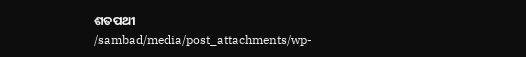ଶତପଥୀ
/sambad/media/post_attachments/wp-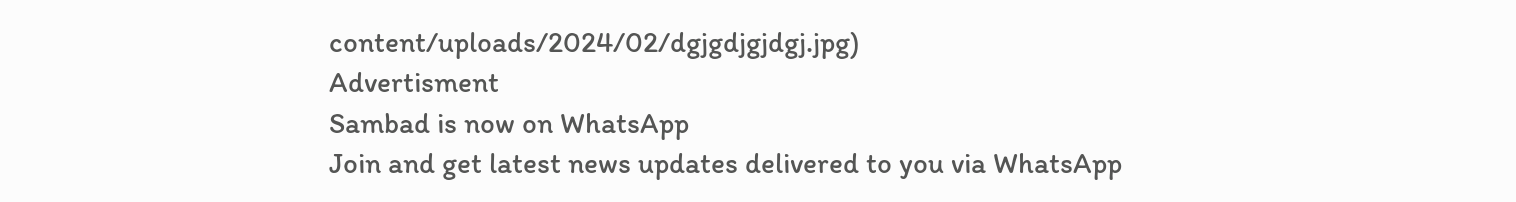content/uploads/2024/02/dgjgdjgjdgj.jpg)
Advertisment
Sambad is now on WhatsApp
Join and get latest news updates delivered to you via WhatsApp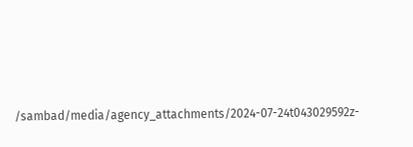/sambad/media/agency_attachments/2024-07-24t043029592z-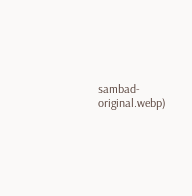sambad-original.webp)